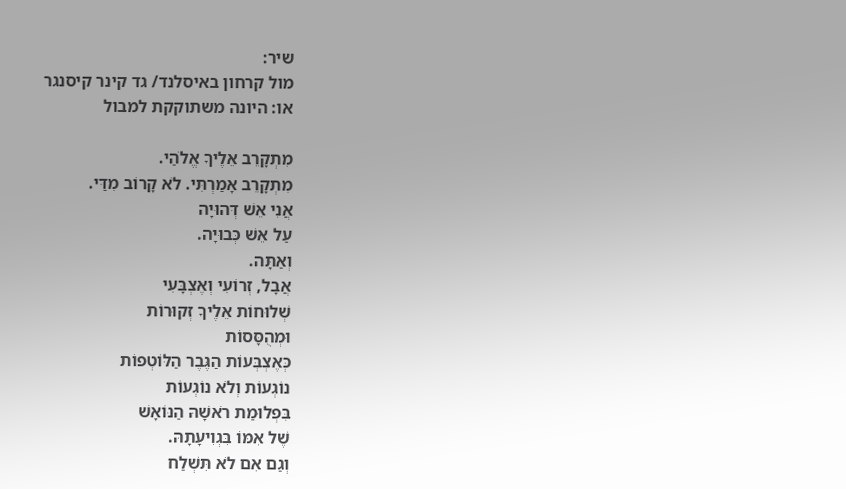שיר:
מול קרחון באיסלנד/ גד קינר קיסנגר
או: היונה משתוקקת למבול

מִתְקָרֵב אֵלֶיךָ אֱלֹהַי.
מִתְקָרֵב אָמַרְתִּי. לֹא קָרוֹב מִדַּי.
אֲנִי אֵשׁ דְּהוּיָה
עַל אֵשׁ כְּבוּיָה.
וְאַתָּה.
אֲבָל, זְרוֹעִי וְאֶצְבָּעִי
שְׁלוּחוֹת אֵלֶיךָ זְקוּרוֹת
וּמְהֻסָּסוֹת
כְּאֶצְבְּעוֹת הַגֶּבֶר הַלּוֹטְפוֹת
נוֹגְעוֹת וְלֹא נוֹגְעוֹת
בִּפְלוּמַת רֹאשָׁהּ הַנּוֹאָשׁ
שֶׁל אִמּוֹ בִּגְוִיעָתָהּ.
וְגַם אִם לֹא תִּשְׁלַח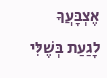אֶצְבָּעֲךָ
לָגַעַת בְּשֶׁלִּי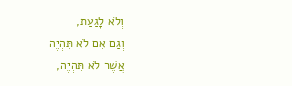וְלֹא לָגַעַת,
וְגַם אִם לֹא תִּהְיֶה
אֲשֶׁר לֹא תִּהְיֶה,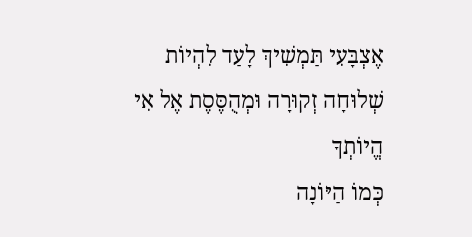אֶצְבָּעִי תַּמְשִׁיךְ לָעַד לִהְיוֹת
שְׁלוּחָה זְקוּרָה וּמְהֻסֶּסֶת אֶל אִי
הֱיוֹתְךָ
כְּמוֹ הַיּוֹנָה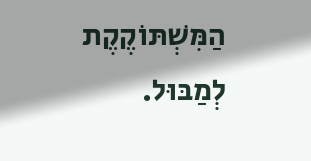הַמִּשְׁתּוֹקֶקֶת
לְמַבּוּל.